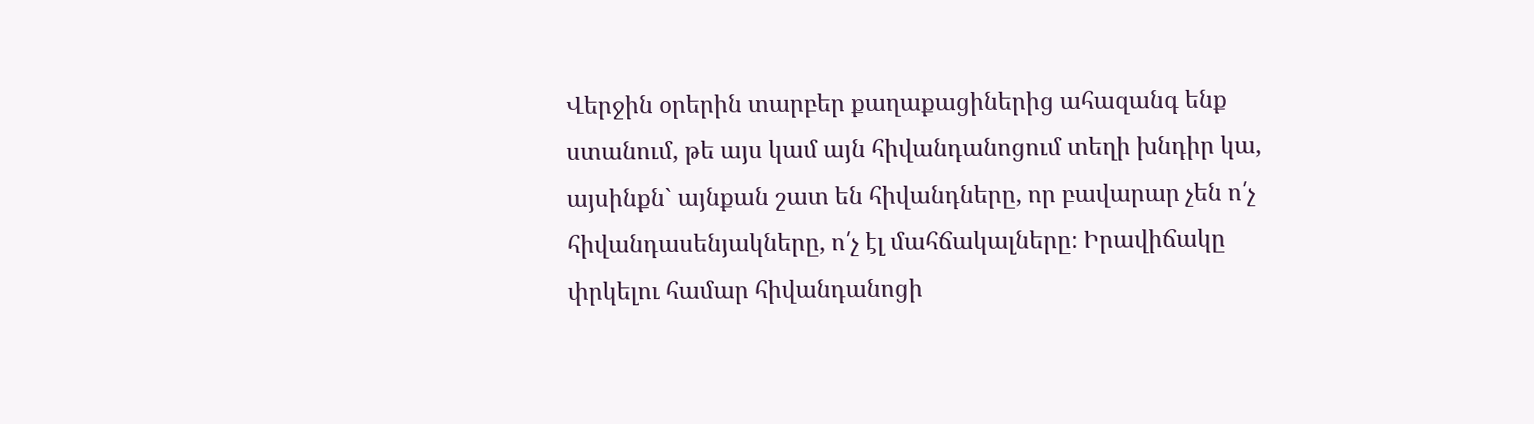Վերջին օրերին տարբեր քաղաքացիներից ահազանգ ենք ստանում, թե այս կամ այն հիվանդանոցում տեղի խնդիր կա, այսինքն` այնքան շատ են հիվանդները, որ բավարար չեն ո՛չ հիվանդասենյակները, ո՛չ էլ մահճակալները։ Իրավիճակը փրկելու համար հիվանդանոցի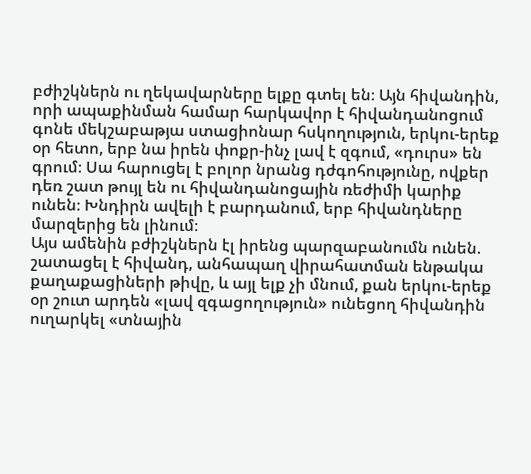բժիշկներն ու ղեկավարները ելքը գտել են։ Այն հիվանդին, որի ապաքինման համար հարկավոր է հիվանդանոցում գոնե մեկշաբաթյա ստացիոնար հսկողություն, երկու-երեք օր հետո, երբ նա իրեն փոքր-ինչ լավ է զգում, «դուրս» են գրում։ Սա հարուցել է բոլոր նրանց դժգոհությունը, ովքեր դեռ շատ թույլ են ու հիվանդանոցային ռեժիմի կարիք ունեն։ Խնդիրն ավելի է բարդանում, երբ հիվանդները մարզերից են լինում։
Այս ամենին բժիշկներն էլ իրենց պարզաբանումն ունեն. շատացել է հիվանդ, անհապաղ վիրահատման ենթակա քաղաքացիների թիվը, և այլ ելք չի մնում, քան երկու-երեք օր շուտ արդեն «լավ զգացողություն» ունեցող հիվանդին ուղարկել «տնային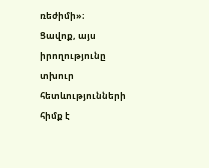ռեժիմի»։
Ցավոք, այս իրողությունը տխուր հետևությունների հիմք է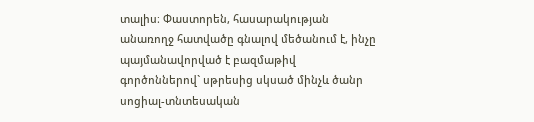տալիս։ Փաստորեն, հասարակության անառողջ հատվածը գնալով մեծանում է, ինչը պայմանավորված է բազմաթիվ գործոններով` սթրեսից սկսած մինչև ծանր սոցիալ-տնտեսական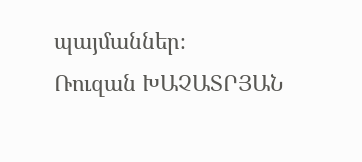պայմաններ։
Ռուզան ԽԱՉԱՏՐՅԱՆ